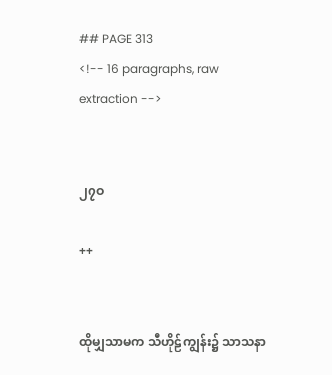## PAGE 313
<!-- 16 paragraphs, raw extraction -->


၂၇ဝ

++


ထိုမျှသာမက သီဟိုဠ်ကျွန်း၌ သာသနာ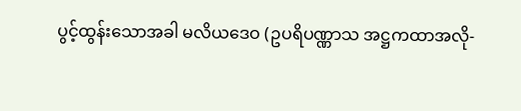ပွင့်ထွန်းသောအခါ မလိယဒေဝ (ဥပရိပဏ္ဏာသ အဋ္ဌကထာအလို-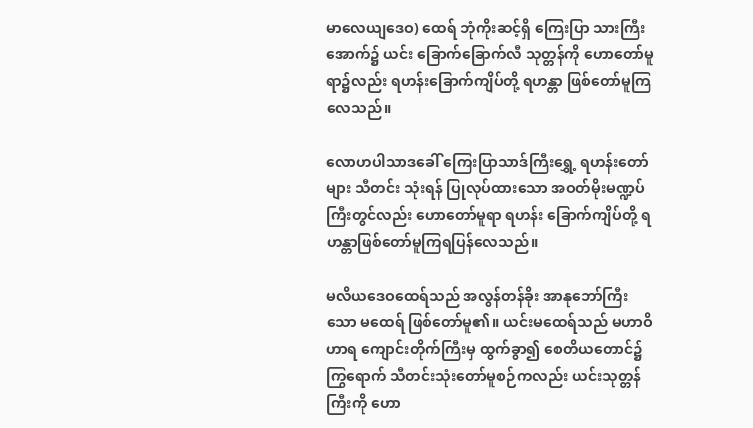မာလေယျဒေဝ) ထေရ် ဘုံကိုးဆင့်ရှိ ကြေးပြာ သားကြီးအောက်၌ ယင်း ခြောက်ခြောက်လီ သုတ္တန်ကို ဟောတော်မူရာ၌လည်း ရဟန်းခြောက်ကျိပ်တို့ ရဟန္တာ ဖြစ်တော်မူကြလေသည်။

လောဟပါသာဒခေါ် ကြေးပြာသာဒ်ကြီးရွှေ့ ရဟန်းတော်များ သီတင်း သုံးရန် ပြုလုပ်ထားသော အဝတ်မိုးမဏ္ဍပ်ကြီးတွင်လည်း ဟောတော်မူရာ ရဟန်း ခြောက်ကျိပ်တို့ ရဟန္တာဖြစ်တော်မူကြရပြန်လေသည်။

မလိယဒေဝထေရ်သည် အလွန်တန်ခိုး အာနုဘော်ကြီးသော မထေရ် ဖြစ်တော်မူ၏။ ယင်းမထေရ်သည် မဟာဝိဟာရ ကျောင်းတိုက်ကြီးမှ ထွက်ခွာ၍ စေတိယတောင်၌ ကြွရောက် သီတင်းသုံးတော်မူစဉ်ကလည်း ယင်းသုတ္တန်ကြီးကို ဟော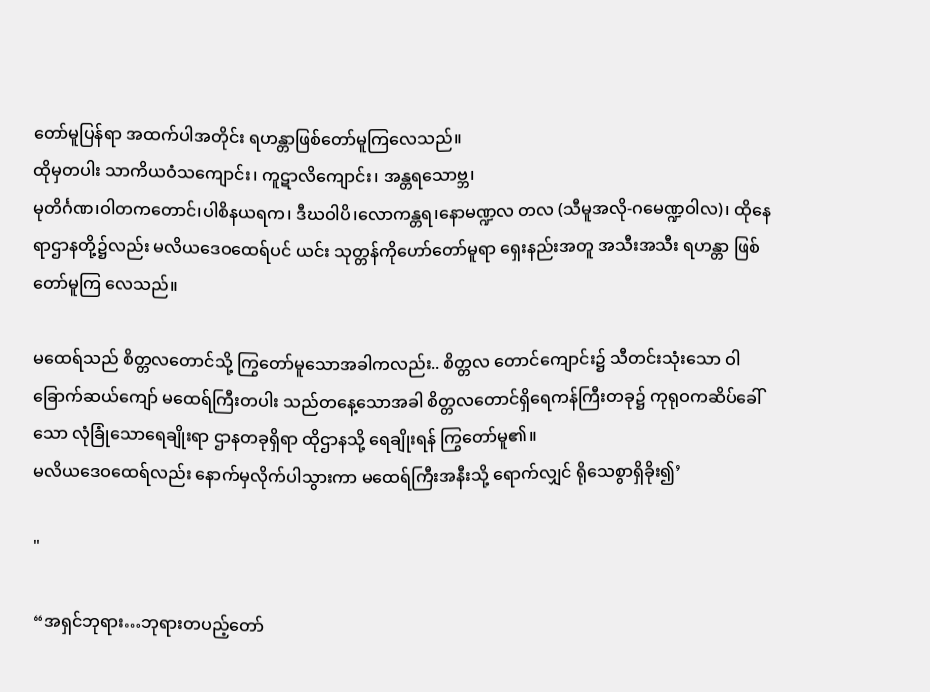တော်မူပြန်ရာ အထက်ပါအတိုင်း ရဟန္တာဖြစ်တော်မူကြလေသည်။
ထိုမှတပါး သာကိယဝံသကျောင်း၊ ကူဋာလိကျောင်း၊ အန္တရသောဗ္ဘ၊
မုတိင်္ဂဏ၊ဝါတကတောင်၊ပါစိနယရက၊ ဒီဃဝါပိ၊လောကန္တရ၊နောမဏ္ဍလ တလ (သီမူအလို-ဂမေဏ္ဍဝါလ)၊ ထိုနေရာဌာနတို့၌လည်း မလိယဒေဝထေရ်ပင် ယင်း သုတ္တန်ကိုဟော်တော်မူရာ ရှေးနည်းအတူ အသီးအသီး ရဟန္တာ ဖြစ်တော်မူကြ လေသည်။

မထေရ်သည် စိတ္တလတောင်သို့ ကြွတော်မူသောအခါကလည်း.. စိတ္တလ တောင်ကျောင်း၌ သီတင်းသုံးသော ဝါခြောက်ဆယ်ကျော် မထေရ်ကြီးတပါး သည်တနေ့သောအခါ စိတ္တလတောင်ရှိရေကန်ကြီးတခု၌ ကုရုဝကဆိပ်ခေါ်သော လုံခြုံသောရေချိုးရာ ဌာနတခုရှိရာ ထိုဌာနသို့ ရေချိုးရန် ကြွတော်မူ၏။
မလိယဒေဝထေရ်လည်း နောက်မှလိုက်ပါသွားကာ မထေရ်ကြီးအနီးသို့ ရောက်လျှင် ရိုသေစွာရှိခိုး၍’

"

“အရှင်ဘုရား…ဘုရားတပည့်တော်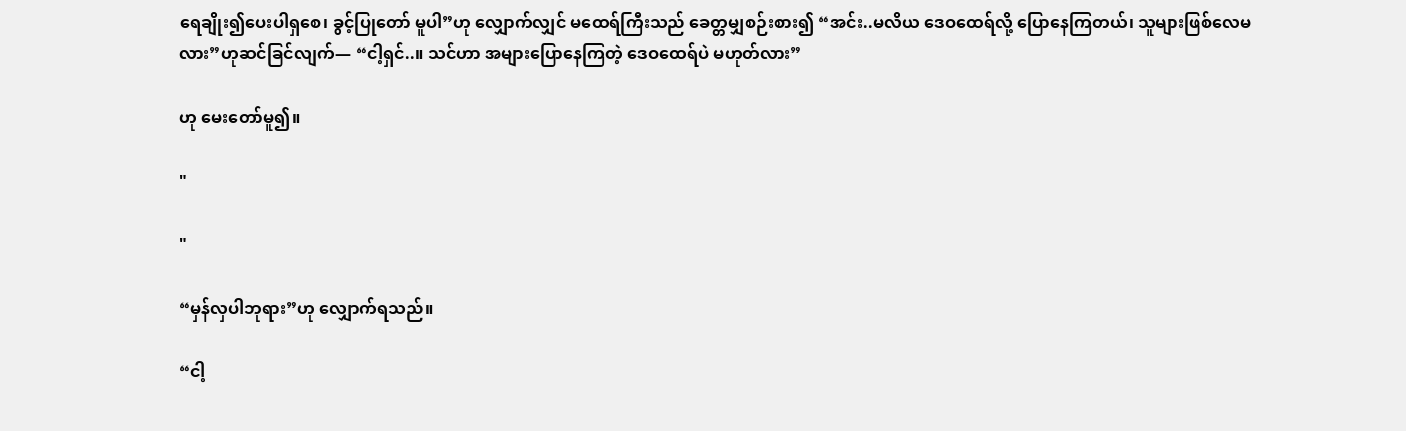ရေချိုး၍ပေးပါရှစေ၊ ခွင့်ပြုတော် မူပါ”ဟု လျှောက်လျှင် မထေရ်ကြီးသည် ခေတ္တမျှစဉ်းစား၍ “အင်း..မလိယ ဒေဝထေရ်လို့ ပြောနေကြတယ်၊ သူများဖြစ်လေမလား”ဟုဆင်ခြင်လျက်— “ငါ့ရှင်..။ သင်ဟာ အများပြောနေကြတဲ့ ဒေဝထေရ်ပဲ မဟုတ်လား”

ဟု မေးတော်မူ၍။

"

"

“မှန်လှပါဘုရား”ဟု လျှောက်ရသည်။

“ငါ့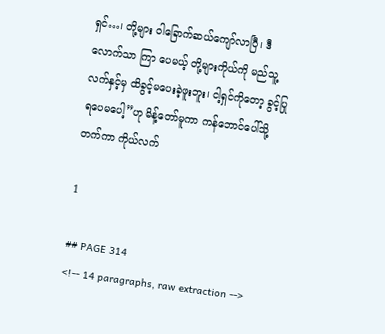ရှင်…၊ တို့များ ဝါခြောက်ဆယ်ကျော်လာပြီ၊ ဒီလောက်သာ ကြာ ပေမယ့် တို့များကိုယ်ကို မည်သူ့ လက်နှင့်မှ ထိခွင့်မပေးခဲ့ဖူးဘူး၊ ငါ့ရှင်ကိုတော့ ခွင့်ပြုရပေမပေါ့”ဟု မိန့်တော်မူကာ ကန်ဘောင်ပေါ်သို့တက်ကာ ကိုယ်လက်

1

## PAGE 314
<!-- 14 paragraphs, raw extraction -->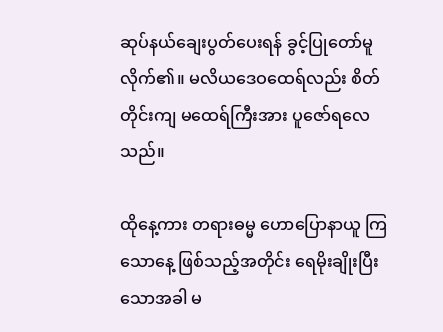ဆုပ်နယ်ချေးပွတ်ပေးရန် ခွင့်ပြုတော်မူလိုက်၏။ မလိယဒေဝထေရ်လည်း စိတ် တိုင်းကျ မထေရ်ကြီးအား ပူဇော်ရလေသည်။

ထိုနေ့ကား တရားဓမ္မ ဟောပြောနာယူ ကြသောနေ့ ဖြစ်သည့်အတိုင်း ရေမိုးချိုးပြီးသောအခါ မ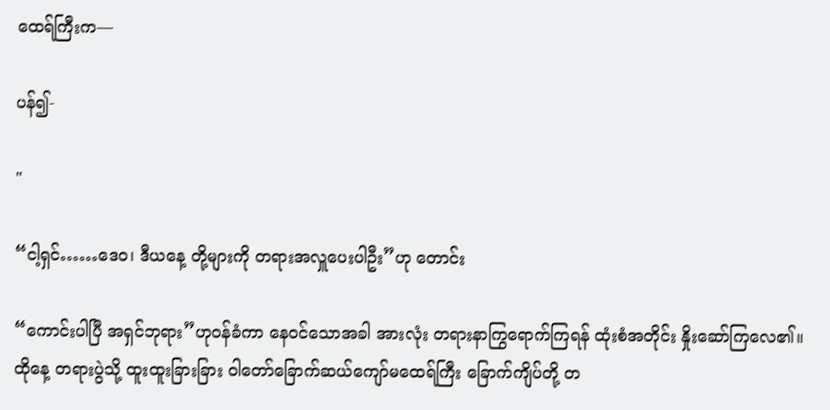ထေရ်ကြီးက—

ပန်၍-

"

“ငါ့ရှင်……ဒေဝ၊ ဒီယနေ့ တို့များကို တရားအလှူပေးပါဦး”ဟု တောင်း

“ကောင်းပါပြီ အရှင်ဘုရား”ဟုဝန်ခံကာ နေဝင်သောအခါ အားလုံး တရားနာကြွရောက်ကြရန် ထုံးစံအတိုင်း နှိုးဆော်ကြလေ၏။ ထိုနေ့ တရားပွဲသို့ ထူးထူးခြားခြား ဝါတော်ခြောက်ဆယ်ကျော်မထေရ်ကြီး ခြောက်ကျိပ်တို့ တ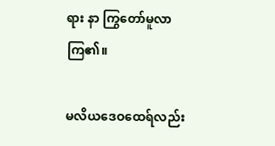ရား နာ ကြွတော်မူလာကြ၏။

မလိယဒေဝထေရ်လည်း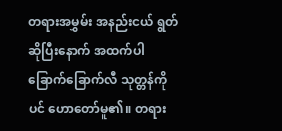တရားအမွှမ်း အနည်းငယ် ရွတ်ဆိုပြီးနောက် အထက်ပါခြောက်ခြောက်လီ သုတ္တန်ကိုပင် ဟောတော်မူ၏။ တရား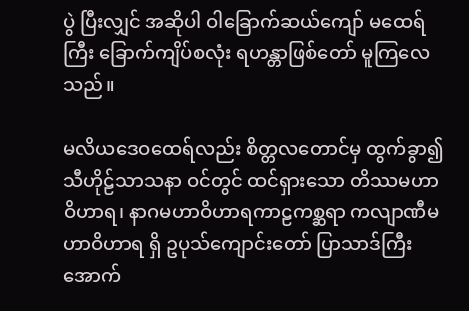ပွဲ ပြီးလျှင် အဆိုပါ ဝါခြောက်ဆယ်ကျော် မထေရ်ကြီး ခြောက်ကျိပ်စလုံး ရဟန္တာဖြစ်တော် မူကြလေသည်။

မလိယဒေဝထေရ်လည်း စိတ္တလတောင်မှ ထွက်ခွာ၍ သီဟိုဠ်သာသနာ ဝင်တွင် ထင်ရှားသော တိဿမဟာဝိဟာရ၊ နာဂမဟာဝိဟာရကာဠကစ္ဆရာ ကလျာဏီမဟာဝိဟာရ ရှိ ဥပုသ်ကျောင်းတော် ပြာသာဒ်ကြီး အောက်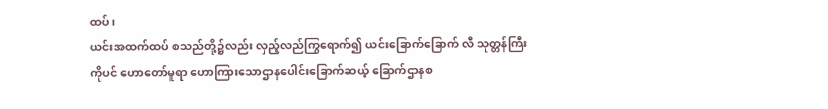ထပ်၊
ယင်းအထက်ထပ် စသည်တို့၌လည်း လှည့်လည်ကြွရောက်၍ ယင်းခြောက်ခြောက် လီ သုတ္တန်ကြီးကိုပင် ဟောတော်မူရာ ဟောကြားသောဌာနပေါင်းခြောက်ဆယ့် ခြောက်ဌာနစ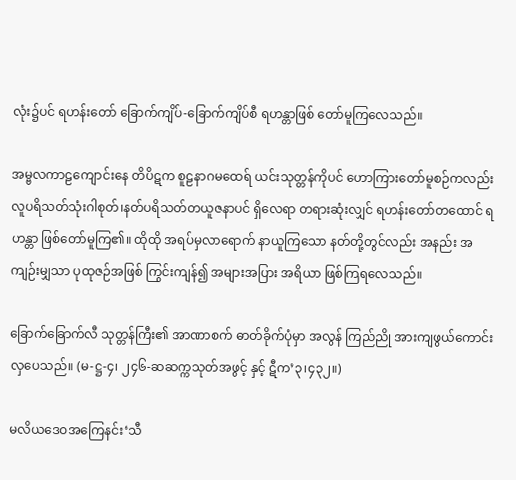လုံး၌ပင် ရဟန်းတော် ခြောက်ကျိပ်-ခြောက်ကျိပ်စီ ရဟန္တာဖြစ် တော်မူကြလေသည်။

အမ္ဗလကာဠကျောင်းနေ တိပိဋက စူဠနာဂမထေရ် ယင်းသုတ္တန်ကိုပင် ဟောကြားတော်မူစဉ်ကလည်း လူပရိသတ်သုံးဂါစုတ်၊နတ်ပရိသတ်တယူဇနာပင် ရှိလေရာ တရားဆုံးလျှင် ရဟန်းတော်တထောင် ရဟန္တာ ဖြစ်တော်မူကြ၏။ ထိုထို အရပ်မှလာရောက် နာယူကြသော နတ်တို့တွင်လည်း အနည်း အကျဉ်းမျှသာ ပုထုဇဉ်အဖြစ် ကြွင်းကျန်၍ အများအပြား အရိယာ ဖြစ်ကြရလေသည်။

ခြောက်ခြောက်လီ သုတ္တန်ကြီး၏ အာဏာစက် ဓာတ်ခိုက်ပုံမှာ အလွန် ကြည်ညို အားကျဖွယ်ကောင်းလှပေသည်။ (မ-ဋ္ဌ-၄၊ ၂၄၆-ဆဆက္ကသုတ်အဖွင့် နှင့် ဋီက’၃၊၄၃၂။)

မလိယဒေဝအကြေနင်း‘သီ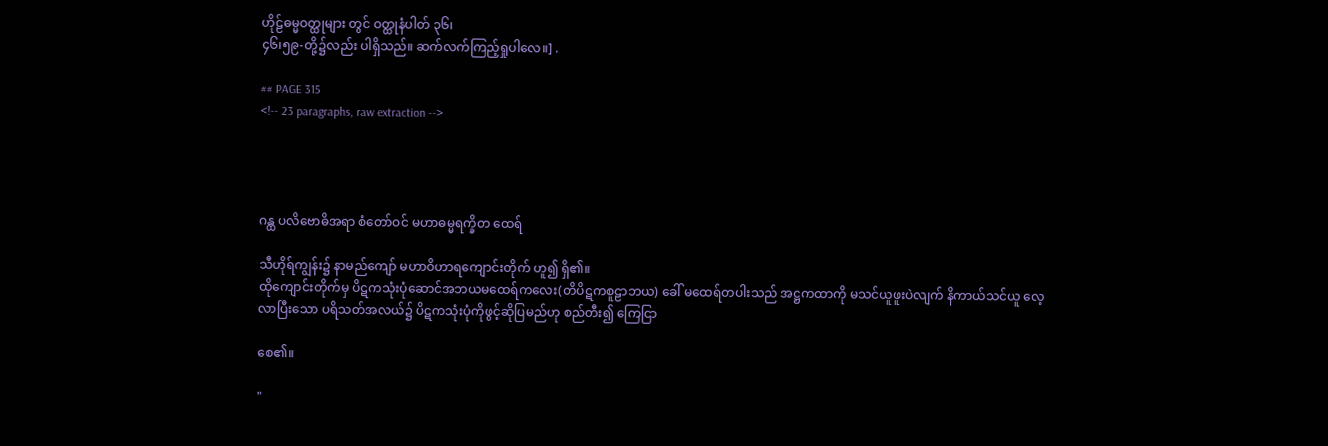ဟိုဠ်ဓမ္မဝတ္ထုများ တွင် ဝတ္ထုနံပါတ် ၃၆၊
၄၆၊၅၉-တို့၌လည်း ပါရှိသည်။ ဆက်လက်ကြည့်ရှုပါလေ။] .

## PAGE 315
<!-- 23 paragraphs, raw extraction -->




ဂန္ထ ပလိဗောဓိအရာ စံတော်ဝင် မဟာဓမ္မရက္ခိတ ထေရ်

သီဟိုရ်ကျွန်း၌ နာမည်ကျော် မဟာဝိဟာရကျောင်းတိုက် ဟူ၍ ရှိ၏။
ထိုကျောင်းတိုက်မှ ပိဋကသုံးပုံဆောင်အဘယမထေရ်ကလေး(တိပိဋကစူဠာဘယ) ခေါ် မထေရ်တပါးသည် အဋ္ဌကထာကို မသင်ယူဖူးပဲလျက် နိကာယ်သင်ယူ လေ့ လာပြီးသော ပရိသတ်အလယ်၌ ပိဋကသုံးပုံကိုဖွင့်ဆိုပြမည်ဟု စည်တီး၍ ကြေငြာ

စေ၏။

"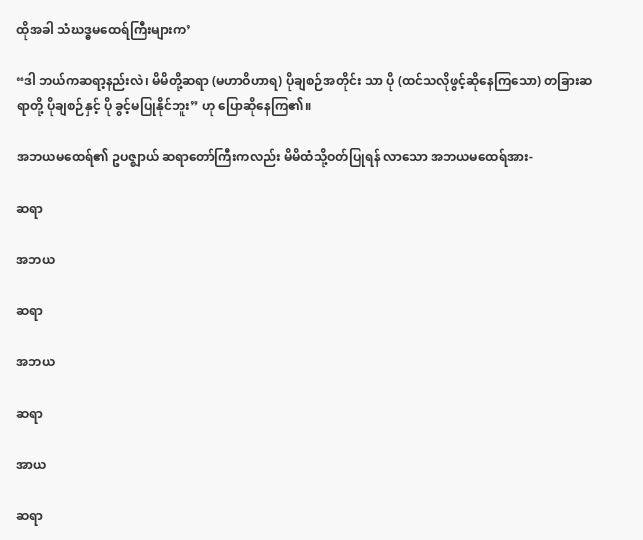ထိုအခါ သံဃဒ္ဓမထေရ်ကြီးများက’

“ဒါ ဘယ်ကဆရာ့နည်းလဲ၊ မိမိတို့ဆရာ (မဟာဝိဟာရ) ပိုချစဉ်အတိုင်း သာ ပို (ထင်သလိုဖွင့်ဆိုနေကြသော) တခြားဆရာတို့ ပိုချစဉ်နှင့် ပို ခွင့်မပြုနိုင်ဘူး” ဟု ပြောဆိုနေကြ၏။

အဘယမထေရ်၏ ဥပဇ္ဈာယ် ဆရာတော်ကြီးကလည်း မိမိထံသို့ဝတ်ပြုရန် လာသော အဘယမထေရ်အား-

ဆရာ

အဘယ

ဆရာ

အဘယ

ဆရာ

အာယ

ဆရာ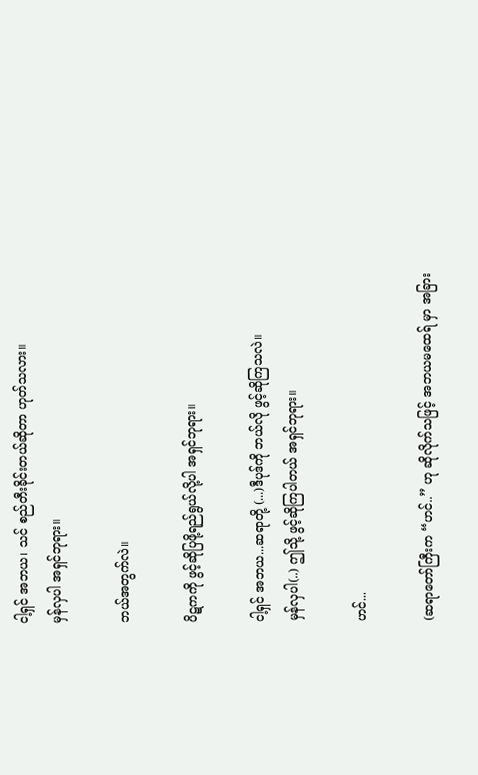ငါ့ရှင် အဘယ၊ သင် စည်တီးခိုင်းတယ်ဆိုတာ ဟုတ်သလား။
မှန်လှပါ အရှင်ဘုရား။

ဘယ်အတွက်လဲ။

ပိဋကကို ဖွင့်ဆိုပြဖို့ရည်ရွယ်လို့ပါ အရှင်ဘုရား။

ငါ့ရှင် အဘယ...ဆရာတို့ (...)ဒီပုဒ်ကို ဘယ်လို ဖွင့်ဆိုကြသလဲ။
မှန်လှပါ(..) ဤသို့ ဖွင့်ဆိုကြပါတယ် အရှင်ဘုရား။

ဟင်...

(ဆရာတော်ကြီးက “ဟင်..” ဟု ဆိုလိုက်သဖြင့် အဘယမထေရ် မှာ အခြား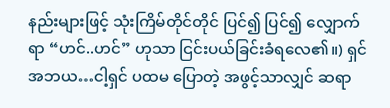နည်းများဖြင့် သုံးကြိမ်တိုင်တိုင် ပြင်၍ ပြင်၍ လျှောက်ရာ “ဟင်..ဟင်” ဟုသာ ငြင်းပယ်ခြင်းခံရလေ၏။) ရှင် အဘယ…ငါ့ရှင် ပထမ ပြောတဲ့ အဖွင့်သာလျှင် ဆရာ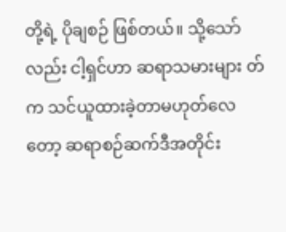တို့ရဲ့ ပိုချစဉ် ဖြစ်တယ်။ သို့သော်လည်း ငါ့ရှင်ဟာ ဆရာသမားများ တ်က သင်ယူထားခဲ့တာမဟုတ်လေတော့ ဆရာစဉ်ဆက်ဒီအတိုင်း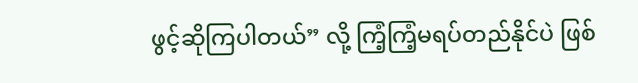ဖွင့်ဆိုကြပါတယ်” လို့ ကြံ့ကြံ့မရပ်တည်နိုင်ပဲ ဖြစ်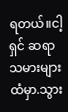ရတယ်။ငါ့ရှင် ဆရာသမားများထံမှာ.သွား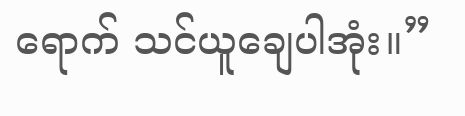ရောက် သင်ယူချေပါအုံး။”